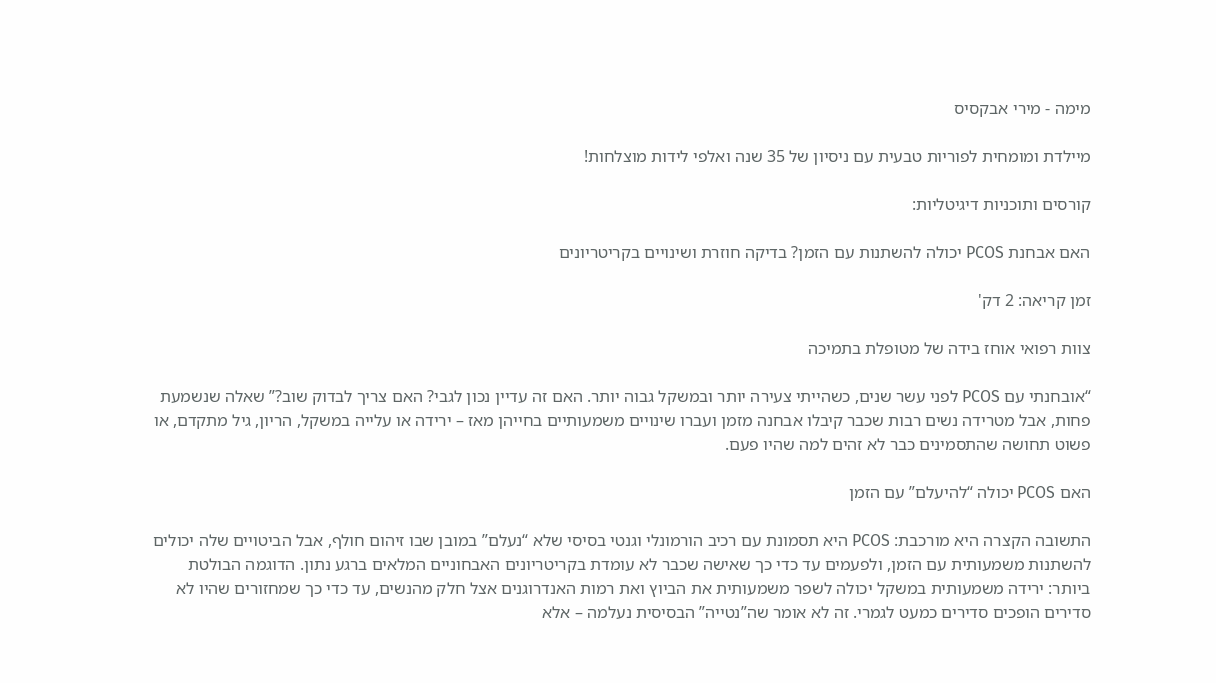מימה - מירי אבקסיס

מיילדת ומומחית לפוריות טבעית עם ניסיון של 35 שנה ואלפי לידות מוצלחות!

קורסים ותוכניות דיגיטליות:

האם אבחנת PCOS יכולה להשתנות עם הזמן? בדיקה חוזרת ושינויים בקריטריונים

זמן קריאה: 2 דק'

צוות רפואי אוחז בידה של מטופלת בתמיכה

“אובחנתי עם PCOS לפני עשר שנים, כשהייתי צעירה יותר ובמשקל גבוה יותר. האם זה עדיין נכון לגבי? האם צריך לבדוק שוב?” שאלה שנשמעת פחות, אבל מטרידה נשים רבות שכבר קיבלו אבחנה מזמן ועברו שינויים משמעותיים בחייהן מאז – ירידה או עלייה במשקל, הריון, גיל מתקדם, או פשוט תחושה שהתסמינים כבר לא זהים למה שהיו פעם.

האם PCOS יכולה “להיעלם” עם הזמן

התשובה הקצרה היא מורכבת: PCOS היא תסמונת עם רכיב הורמונלי וגנטי בסיסי שלא “נעלם” במובן שבו זיהום חולף, אבל הביטויים שלה יכולים להשתנות משמעותית עם הזמן, ולפעמים עד כדי כך שאישה שכבר לא עומדת בקריטריונים האבחוניים המלאים ברגע נתון. הדוגמה הבולטת ביותר: ירידה משמעותית במשקל יכולה לשפר משמעותית את הביוץ ואת רמות האנדרוגנים אצל חלק מהנשים, עד כדי כך שמחזורים שהיו לא סדירים הופכים סדירים כמעט לגמרי. זה לא אומר שה”נטייה” הבסיסית נעלמה – אלא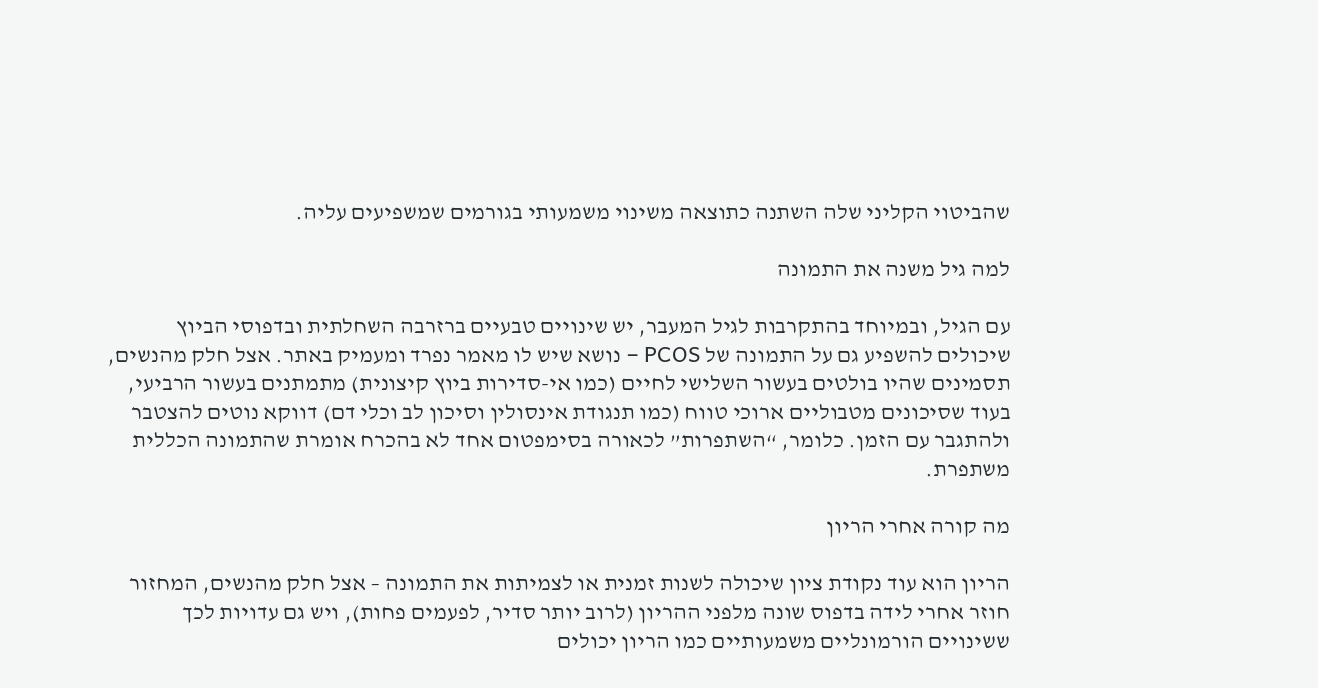שהביטוי הקליני שלה השתנה כתוצאה משינוי משמעותי בגורמים שמשפיעים עליה.

למה גיל משנה את התמונה

עם הגיל, ובמיוחד בהתקרבות לגיל המעבר, יש שינויים טבעיים ברזרבה השחלתית ובדפוסי הביוץ שיכולים להשפיע גם על התמונה של PCOS – נושא שיש לו מאמר נפרד ומעמיק באתר. אצל חלק מהנשים, תסמינים שהיו בולטים בעשור השלישי לחיים (כמו אי-סדירות ביוץ קיצונית) מתמתנים בעשור הרביעי, בעוד שסיכונים מטבוליים ארוכי טווח (כמו תנגודת אינסולין וסיכון לב וכלי דם) דווקא נוטים להצטבר ולהתגבר עם הזמן. כלומר, “השתפרות” לכאורה בסימפטום אחד לא בהכרח אומרת שהתמונה הכללית משתפרת.

מה קורה אחרי הריון

הריון הוא עוד נקודת ציון שיכולה לשנות זמנית או לצמיתות את התמונה – אצל חלק מהנשים, המחזור חוזר אחרי לידה בדפוס שונה מלפני ההריון (לרוב יותר סדיר, לפעמים פחות), ויש גם עדויות לכך ששינויים הורמונליים משמעותיים כמו הריון יכולים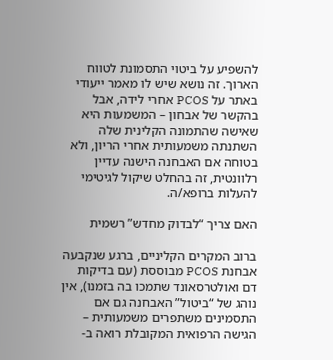להשפיע על ביטוי התסמונת לטווח הארוך. זה נושא שיש לו מאמר ייעודי באתר על PCOS אחרי לידה, אבל בהקשר של אבחון – המשמעות היא שאישה שהתמונה הקלינית שלה השתנתה משמעותית אחרי הריון, ולא בטוחה אם האבחנה הישנה עדיין רלוונטית, זה בהחלט שיקול לגיטימי להעלות ברופא/ה.

האם צריך “לבדוק מחדש” רשמית

ברוב המקרים הקליניים, ברגע שנקבעה אבחנת PCOS מבוססת (עם בדיקות דם ואולטרסאונד שתמכו בה בזמנו), אין נוהג של “ביטול” האבחנה גם אם התסמינים משתפרים משמעותית – הגישה הרפואית המקובלת רואה ב-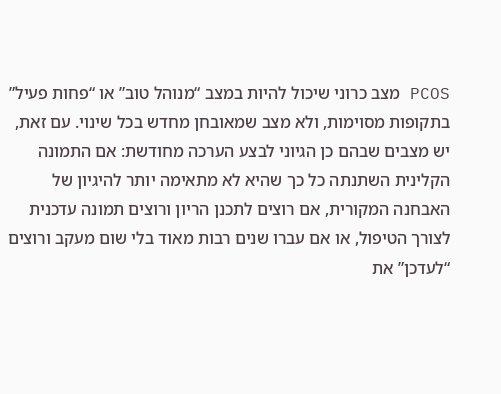PCOS מצב כרוני שיכול להיות במצב “מנוהל טוב” או “פחות פעיל” בתקופות מסוימות, ולא מצב שמאובחן מחדש בכל שינוי. עם זאת, יש מצבים שבהם כן הגיוני לבצע הערכה מחודשת: אם התמונה הקלינית השתנתה כל כך שהיא לא מתאימה יותר להיגיון של האבחנה המקורית, אם רוצים לתכנן הריון ורוצים תמונה עדכנית לצורך הטיפול, או אם עברו שנים רבות מאוד בלי שום מעקב ורוצים “לעדכן” את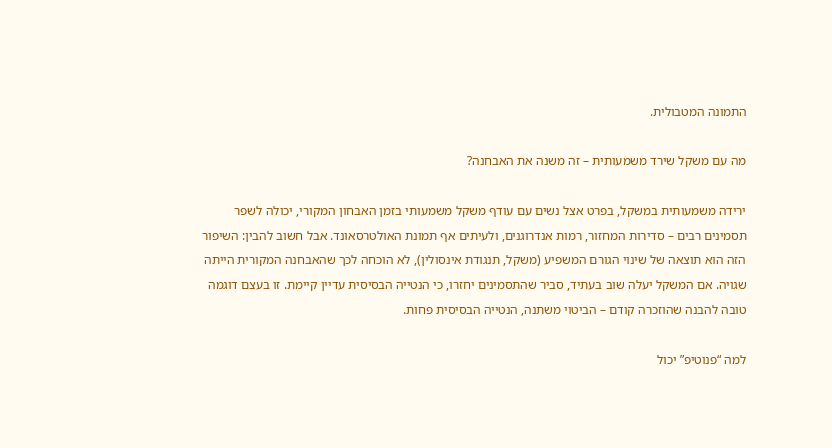התמונה המטבולית.

מה עם משקל שירד משמעותית – זה משנה את האבחנה?

ירידה משמעותית במשקל, בפרט אצל נשים עם עודף משקל משמעותי בזמן האבחון המקורי, יכולה לשפר תסמינים רבים – סדירות המחזור, רמות אנדרוגנים, ולעיתים אף תמונת האולטרסאונד. אבל חשוב להבין: השיפור הזה הוא תוצאה של שינוי הגורם המשפיע (משקל, תנגודת אינסולין), לא הוכחה לכך שהאבחנה המקורית הייתה שגויה. אם המשקל יעלה שוב בעתיד, סביר שהתסמינים יחזרו, כי הנטייה הבסיסית עדיין קיימת. זו בעצם דוגמה טובה להבנה שהוזכרה קודם – הביטוי משתנה, הנטייה הבסיסית פחות.

למה “פנוטיפ” יכול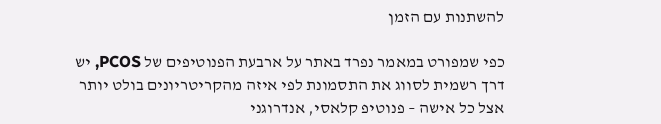להשתנות עם הזמן

כפי שמפורט במאמר נפרד באתר על ארבעת הפנוטיפים של PCOS, יש דרך רשמית לסווג את התסמונת לפי איזה מהקריטריונים בולט יותר אצל כל אישה – פנוטיפ קלאסי, אנדרוגני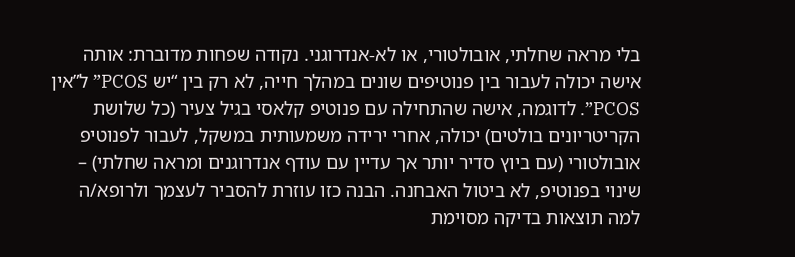בלי מראה שחלתי, אובולטורי, או לא-אנדרוגני. נקודה שפחות מדוברת: אותה אישה יכולה לעבור בין פנוטיפים שונים במהלך חייה, לא רק בין “יש PCOS” ל”אין PCOS”. לדוגמה, אישה שהתחילה עם פנוטיפ קלאסי בגיל צעיר (כל שלושת הקריטריונים בולטים) יכולה, אחרי ירידה משמעותית במשקל, לעבור לפנוטיפ אובולטורי (עם ביוץ סדיר יותר אך עדיין עם עודף אנדרוגנים ומראה שחלתי) – שינוי בפנוטיפ, לא ביטול האבחנה. הבנה כזו עוזרת להסביר לעצמך ולרופא/ה למה תוצאות בדיקה מסוימת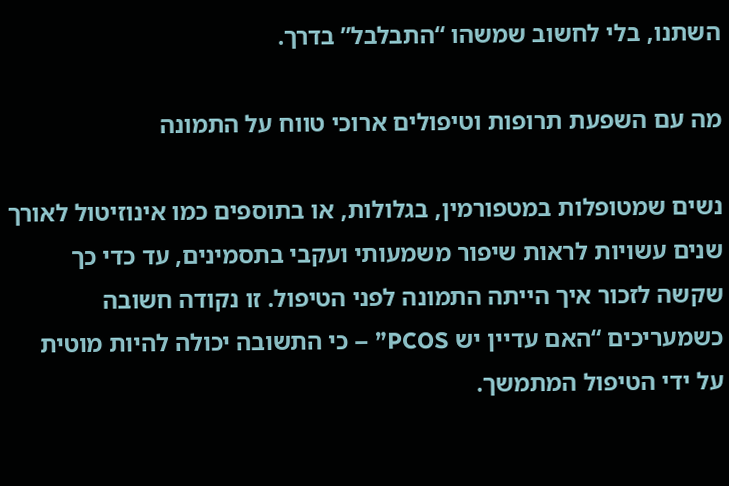השתנו, בלי לחשוב שמשהו “התבלבל” בדרך.

מה עם השפעת תרופות וטיפולים ארוכי טווח על התמונה

נשים שמטופלות במטפורמין, בגלולות, או בתוספים כמו אינוזיטול לאורך שנים עשויות לראות שיפור משמעותי ועקבי בתסמינים, עד כדי כך שקשה לזכור איך הייתה התמונה לפני הטיפול. זו נקודה חשובה כשמעריכים “האם עדיין יש PCOS” – כי התשובה יכולה להיות מוטית על ידי הטיפול המתמשך.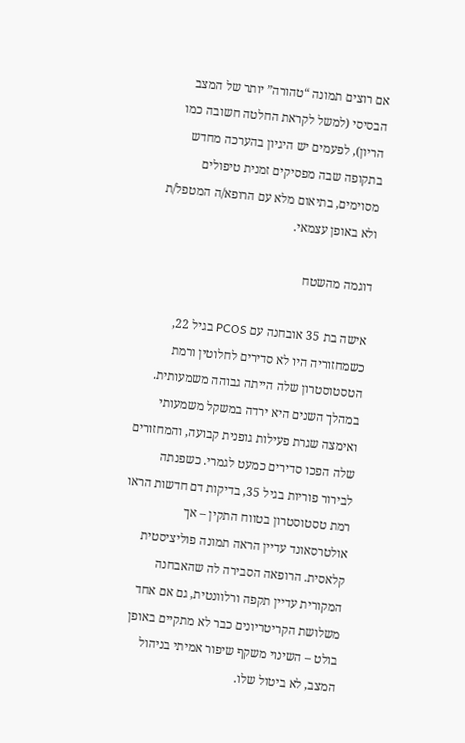אם רוצים תמונה “טהורה” יותר של המצב הבסיסי (למשל לקראת החלטה חשובה כמו הריון), לפעמים יש היגיון בהערכה מחדש בתקופה שבה מפסיקים זמנית טיפולים מסוימים, בתיאום מלא עם הרופא/ה המטפל/ת ולא באופן עצמאי.

דוגמה מהשטח

אישה בת 35 אובחנה עם PCOS בגיל 22, כשמחזוריה היו לא סדירים לחלוטין ורמת הטסטוסטרון שלה הייתה גבוהה משמעותית. במהלך השנים היא ירדה במשקל משמעותי ואימצה שגרת פעילות גופנית קבועה, והמחזורים שלה הפכו סדירים כמעט לגמרי. כשפנתה לבירור פוריות בגיל 35, בדיקות דם חדשות הראו רמת טסטוסטרון בטווח התקין – אך אולטרסאונד עדיין הראה תמונה פוליציסטית קלאסית. הרופאה הסבירה לה שהאבחנה המקורית עדיין תקפה ורלוונטית, גם אם אחד משלושת הקריטריונים כבר לא מתקיים באופן בולט – השינוי משקף שיפור אמיתי בניהול המצב, לא ביטול שלו.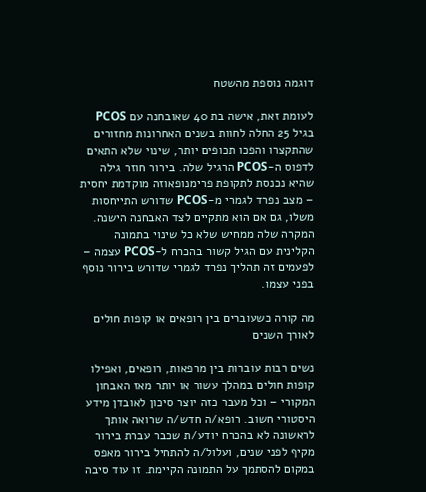דוגמה נוספת מהשטח

לעומת זאת, אישה בת 40 שאובחנה עם PCOS בגיל 25 החלה לחוות בשנים האחרונות מחזורים שהתקצרו והפכו תכופים יותר, שינוי שלא התאים לדפוס ה-PCOS הרגיל שלה. בירור חוזר גילה שהיא נכנסת לתקופת פרימנופאוזה מוקדמת יחסית – מצב נפרד לגמרי מ-PCOS שדורש התייחסות משלו, גם אם הוא מתקיים לצד האבחנה הישנה. המקרה שלה ממחיש שלא כל שינוי בתמונה הקלינית עם הגיל קשור בהכרח ל-PCOS עצמה – לפעמים זה תהליך נפרד לגמרי שדורש בירור נוסף בפני עצמו.

מה קורה כשעוברים בין רופאים או קופות חולים לאורך השנים

נשים רבות עוברות בין מרפאות, רופאים, ואפילו קופות חולים במהלך עשור או יותר מאז האבחון המקורי – וכל מעבר כזה יוצר סיכון לאובדן מידע היסטורי חשוב. רופא/ה חדש/ה שרואה אותך לראשונה לא בהכרח יודע/ת שכבר עברת בירור מקיף לפני שנים, ועלול/ה להתחיל בירור מאפס במקום להסתמך על התמונה הקיימת. זו עוד סיבה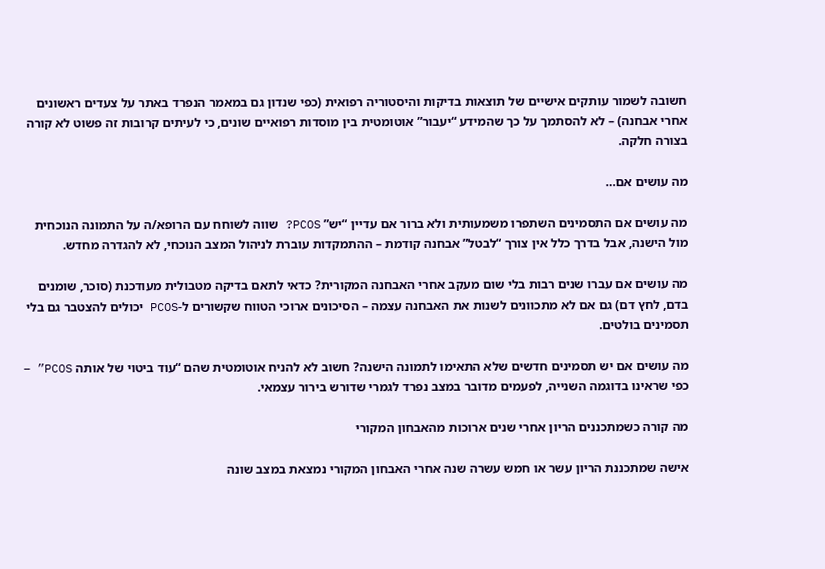חשובה לשמור עותקים אישיים של תוצאות בדיקות והיסטוריה רפואית (כפי שנדון גם במאמר הנפרד באתר על צעדים ראשונים אחרי אבחנה) – לא להסתמך על כך שהמידע “יעבור” אוטומטית בין מוסדות רפואיים שונים, כי לעיתים קרובות זה פשוט לא קורה בצורה חלקה.

מה עושים אם…

מה עושים אם התסמינים השתפרו משמעותית ולא ברור אם עדיין “יש” PCOS? שווה לשוחח עם הרופא/ה על התמונה הנוכחית מול הישנה, אבל בדרך כלל אין צורך “לבטל” אבחנה קודמת – ההתמקדות עוברת לניהול המצב הנוכחי, לא להגדרה מחדש.

מה עושים אם עברו שנים רבות בלי שום מעקב אחרי האבחנה המקורית? כדאי לתאם בדיקה מטבולית מעודכנת (סוכר, שומנים בדם, לחץ דם) גם אם לא מתכוונים לשנות את האבחנה עצמה – הסיכונים ארוכי הטווח שקשורים ל-PCOS יכולים להצטבר גם בלי תסמינים בולטים.

מה עושים אם יש תסמינים חדשים שלא התאימו לתמונה הישנה? חשוב לא להניח אוטומטית שהם “עוד ביטוי של אותה PCOS” – כפי שראינו בדוגמה השנייה, לפעמים מדובר במצב נפרד לגמרי שדורש בירור עצמאי.

מה קורה כשמתכננים הריון אחרי שנים ארוכות מהאבחון המקורי

אישה שמתכננת הריון עשר או חמש עשרה שנה אחרי האבחון המקורי נמצאת במצב שונה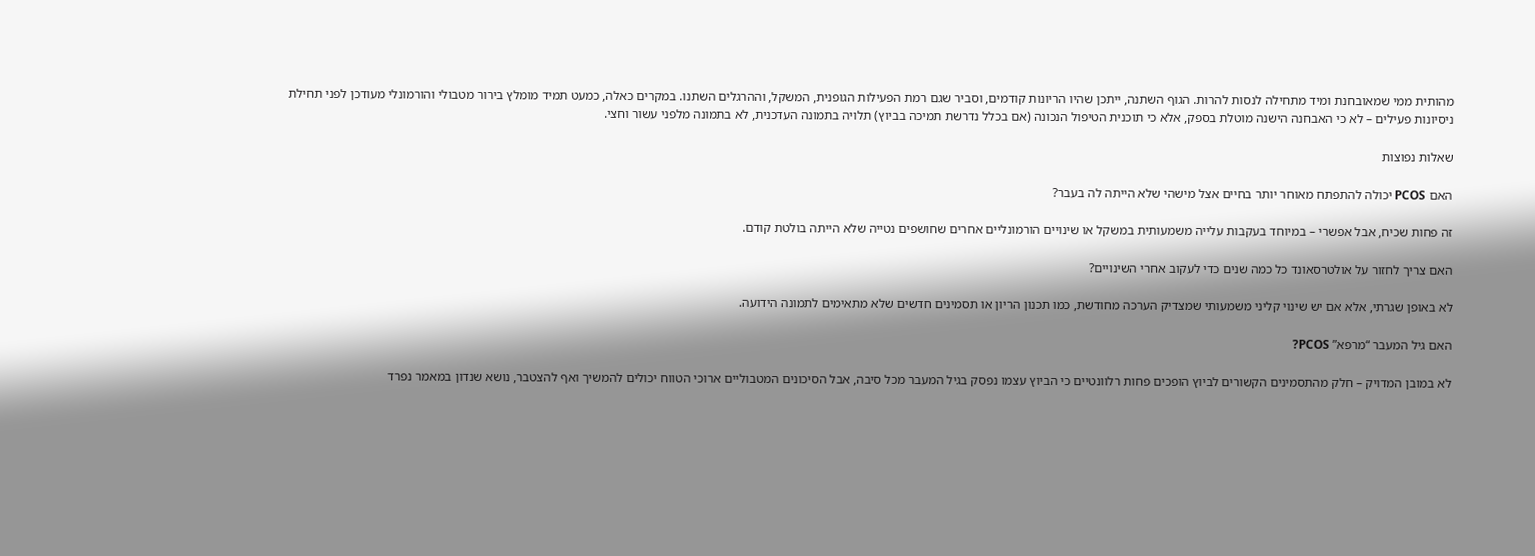מהותית ממי שמאובחנת ומיד מתחילה לנסות להרות. הגוף השתנה, ייתכן שהיו הריונות קודמים, וסביר שגם רמת הפעילות הגופנית, המשקל, וההרגלים השתנו. במקרים כאלה, כמעט תמיד מומלץ בירור מטבולי והורמונלי מעודכן לפני תחילת ניסיונות פעילים – לא כי האבחנה הישנה מוטלת בספק, אלא כי תוכנית הטיפול הנכונה (אם בכלל נדרשת תמיכה בביוץ) תלויה בתמונה העדכנית, לא בתמונה מלפני עשור וחצי.

שאלות נפוצות

האם PCOS יכולה להתפתח מאוחר יותר בחיים אצל מישהי שלא הייתה לה בעבר?

זה פחות שכיח, אבל אפשרי – במיוחד בעקבות עלייה משמעותית במשקל או שינויים הורמונליים אחרים שחושפים נטייה שלא הייתה בולטת קודם.

האם צריך לחזור על אולטרסאונד כל כמה שנים כדי לעקוב אחרי השינויים?

לא באופן שגרתי, אלא אם יש שינוי קליני משמעותי שמצדיק הערכה מחודשת, כמו תכנון הריון או תסמינים חדשים שלא מתאימים לתמונה הידועה.

האם גיל המעבר “מרפא” PCOS?

לא במובן המדויק – חלק מהתסמינים הקשורים לביוץ הופכים פחות רלוונטיים כי הביוץ עצמו נפסק בגיל המעבר מכל סיבה, אבל הסיכונים המטבוליים ארוכי הטווח יכולים להמשיך ואף להצטבר, נושא שנדון במאמר נפרד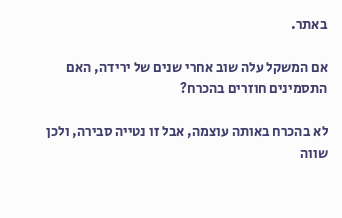באתר.

אם המשקל עלה שוב אחרי שנים של ירידה, האם התסמינים חוזרים בהכרח?

לא בהכרח באותה עוצמה, אבל זו נטייה סבירה, ולכן שווה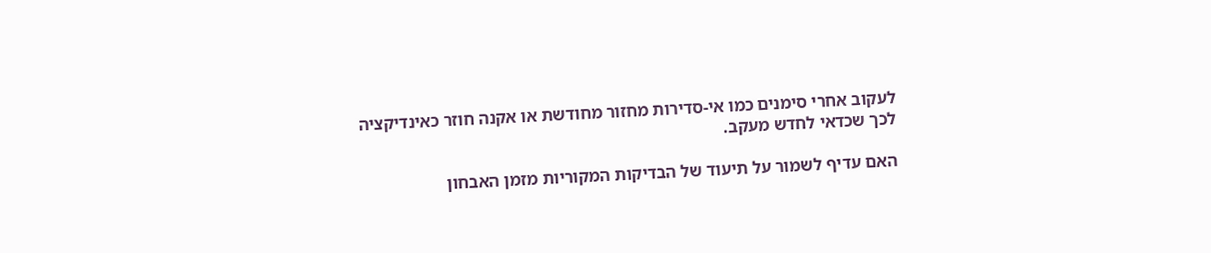לעקוב אחרי סימנים כמו אי-סדירות מחזור מחודשת או אקנה חוזר כאינדיקציה לכך שכדאי לחדש מעקב.

האם עדיף לשמור על תיעוד של הבדיקות המקוריות מזמן האבחון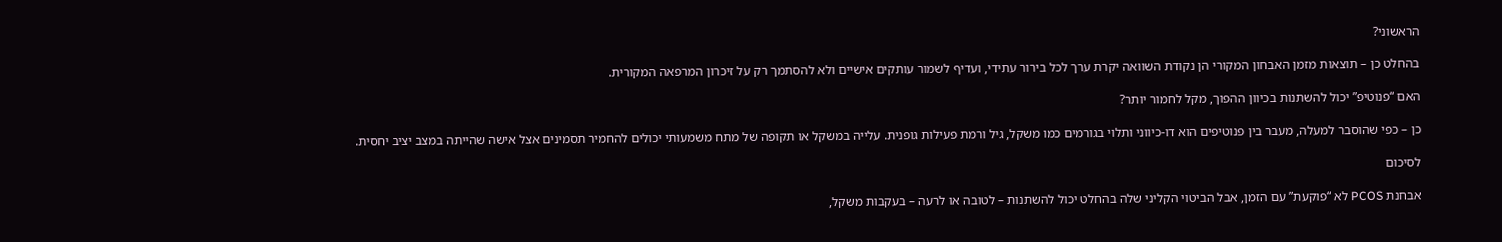הראשוני?

בהחלט כן – תוצאות מזמן האבחון המקורי הן נקודת השוואה יקרת ערך לכל בירור עתידי, ועדיף לשמור עותקים אישיים ולא להסתמך רק על זיכרון המרפאה המקורית.

האם “פנוטיפ” יכול להשתנות בכיוון ההפוך, מקל לחמור יותר?

כן – כפי שהוסבר למעלה, מעבר בין פנוטיפים הוא דו-כיווני ותלוי בגורמים כמו משקל, גיל ורמת פעילות גופנית. עלייה במשקל או תקופה של מתח משמעותי יכולים להחמיר תסמינים אצל אישה שהייתה במצב יציב יחסית.

לסיכום

אבחנת PCOS לא “פוקעת” עם הזמן, אבל הביטוי הקליני שלה בהחלט יכול להשתנות – לטובה או לרעה – בעקבות משקל,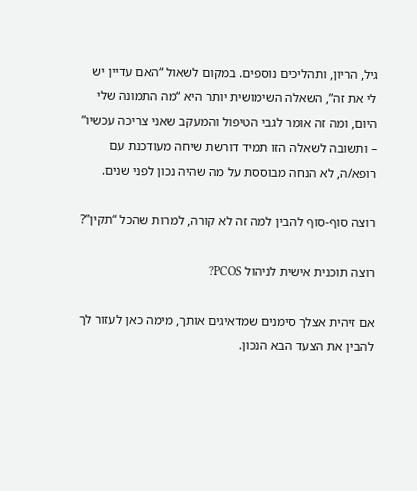גיל, הריון, ותהליכים נוספים. במקום לשאול “האם עדיין יש לי את זה”, השאלה השימושית יותר היא “מה התמונה שלי היום, ומה זה אומר לגבי הטיפול והמעקב שאני צריכה עכשיו” – ותשובה לשאלה הזו תמיד דורשת שיחה מעודכנת עם רופא/ה, לא הנחה מבוססת על מה שהיה נכון לפני שנים.

רוצה סוף-סוף להבין למה זה לא קורה, למרות שהכל “תקין”?

רוצה תוכנית אישית לניהול PCOS?

אם זיהית אצלך סימנים שמדאיגים אותך, מימה כאן לעזור לך להבין את הצעד הבא הנכון.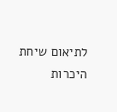לתיאום שיחת היכרות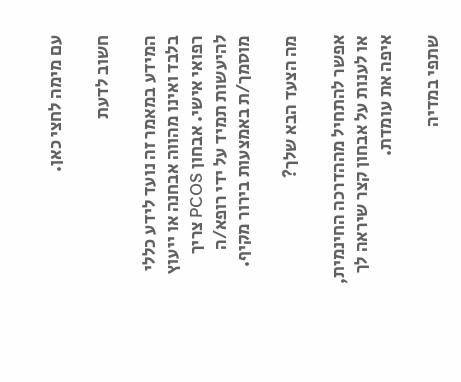עם מימה לחצי כאן.

חשוב לדעת

המידע במאמר זה נועד לידע כללי בלבד ואינו מהווה אבחנה או ייעוץ רפואי אישי. אבחון PCOS צריך להיעשות תמיד על ידי רופא/ה מוסמך/ת באמצעות בירור מקיף.

מה הצעד הבא שלך?

אפשר להתחיל מההדרכה החינמית, או לענות על אבחון קצר שיראה לך איפה את עומדת.

שתפי במדיה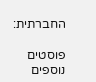החברתית:

פוסטים נוספים